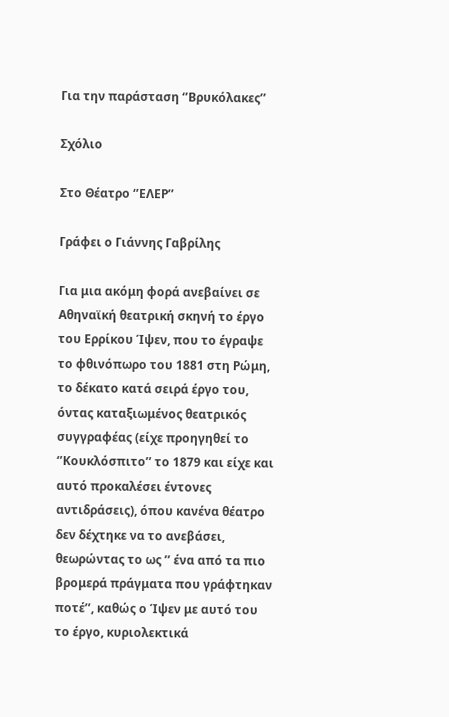Για την παράσταση ‘’Βρυκόλακες’’

Σχόλιο

Στο Θέατρο ‘’ΕΛΕΡ’’

Γράφει ο Γιάννης Γαβρίλης

Για μια ακόμη φορά ανεβαίνει σε Αθηναϊκή θεατρική σκηνή το έργο του Ερρίκου Ίψεν, που το έγραψε το φθινόπωρο του 1881 στη Ρώμη, το δέκατο κατά σειρά έργο του, όντας καταξιωμένος θεατρικός συγγραφέας (είχε προηγηθεί το ‘’Κουκλόσπιτο’’ το 1879 και είχε και αυτό προκαλέσει έντονες αντιδράσεις), όπου κανένα θέατρο  δεν δέχτηκε να το ανεβάσει, θεωρώντας το ως ’’ ένα από τα πιο βρομερά πράγματα που γράφτηκαν ποτέ’’, καθώς ο Ίψεν με αυτό του το έργο, κυριολεκτικά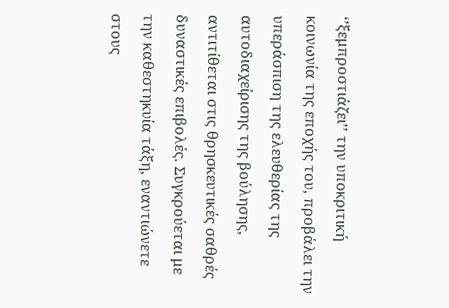‘’ξεμπροστιάζει’’ την υποκριτική κοινωνία της εποχής του, προβάλει την υπεράσπιση της ελευθερίας της αυτοδιαχείρισης της βούλησης, αντιτίθεται στις θρησκευτικές σαθρές δυναστικές επιβολές. Συγκρούεται με την καθεστηκυία τάξη, εναντιώνετε στους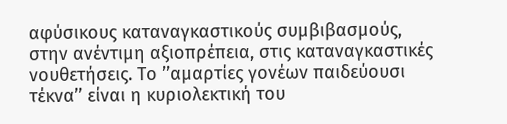αφύσικους καταναγκαστικούς συμβιβασμούς, στην ανέντιμη αξιοπρέπεια, στις καταναγκαστικές νουθετήσεις. Το ’’αμαρτίες γονέων παιδεύουσι τέκνα’’ είναι η κυριολεκτική του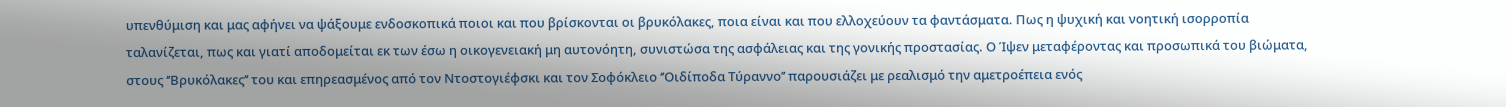υπενθύμιση και μας αφήνει να ψάξουμε ενδοσκοπικά ποιοι και που βρίσκονται οι βρυκόλακες, ποια είναι και που ελλοχεύουν τα φαντάσματα. Πως η ψυχική και νοητική ισορροπία ταλανίζεται, πως και γιατί αποδομείται εκ των έσω η οικογενειακή μη αυτονόητη, συνιστώσα της ασφάλειας και της γονικής προστασίας. Ο Ίψεν μεταφέροντας και προσωπικά του βιώματα, στους ‘’Βρυκόλακες’’ του και επηρεασμένος από τον Ντοστογιέφσκι και τον Σοφόκλειο ‘’Οιδίποδα Τύραννο’’ παρουσιάζει με ρεαλισμό την αμετροέπεια ενός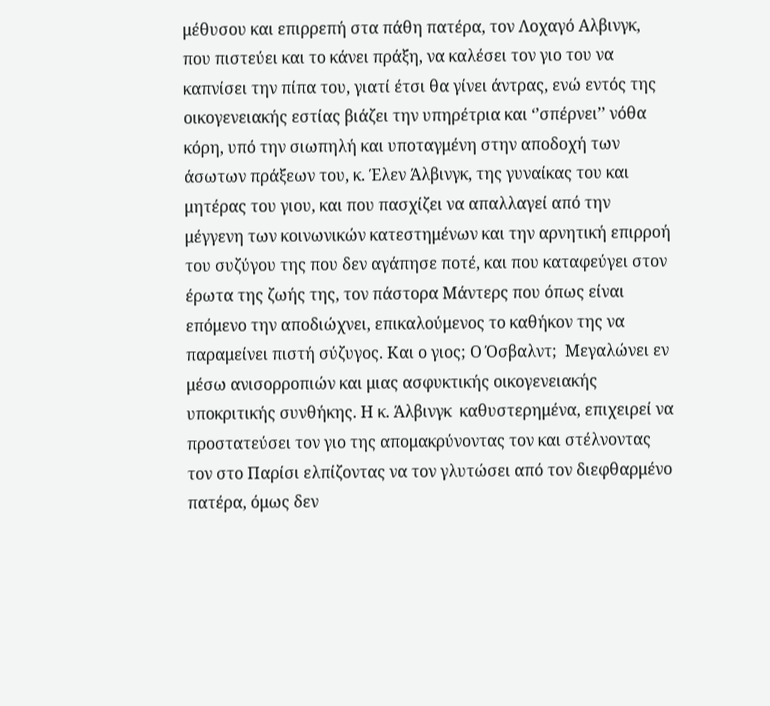μέθυσου και επιρρεπή στα πάθη πατέρα, τον Λοχαγό Αλβινγκ, που πιστεύει και το κάνει πράξη, να καλέσει τον γιο του να καπνίσει την πίπα του, γιατί έτσι θα γίνει άντρας, ενώ εντός της οικογενειακής εστίας βιάζει την υπηρέτρια και ‘’σπέρνει’’ νόθα κόρη, υπό την σιωπηλή και υποταγμένη στην αποδοχή των άσωτων πράξεων του, κ. Έλεν Άλβινγκ, της γυναίκας του και μητέρας του γιου, και που πασχίζει να απαλλαγεί από την μέγγενη των κοινωνικών κατεστημένων και την αρνητική επιρροή του συζύγου της που δεν αγάπησε ποτέ, και που καταφεύγει στον έρωτα της ζωής της, τον πάστορα Μάντερς που όπως είναι επόμενο την αποδιώχνει, επικαλούμενος το καθήκον της να παραμείνει πιστή σύζυγος. Και ο γιος; Ο Όσβαλντ;  Μεγαλώνει εν μέσω ανισορροπιών και μιας ασφυκτικής οικογενειακής υποκριτικής συνθήκης. Η κ. Άλβινγκ  καθυστερημένα, επιχειρεί να προστατεύσει τον γιο της απομακρύνοντας τον και στέλνοντας τον στο Παρίσι ελπίζοντας να τον γλυτώσει από τον διεφθαρμένο πατέρα, όμως δεν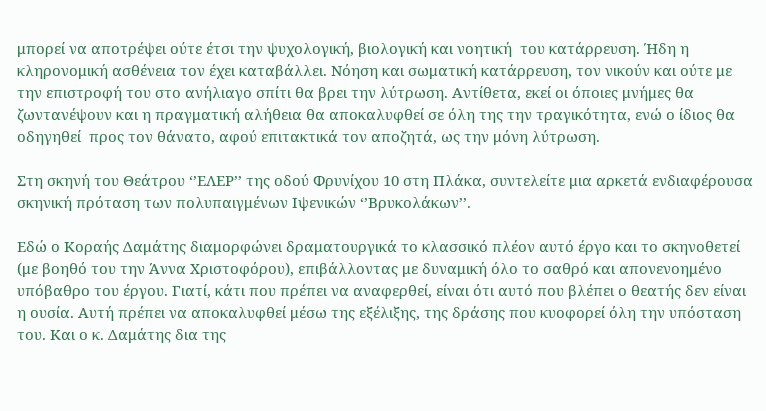μπορεί να αποτρέψει ούτε έτσι την ψυχολογική, βιολογική και νοητική  του κατάρρευση. Ήδη η κληρονομική ασθένεια τον έχει καταβάλλει. Νόηση και σωματική κατάρρευση, τον νικούν και ούτε με την επιστροφή του στο ανήλιαγο σπίτι θα βρει την λύτρωση. Αντίθετα, εκεί οι όποιες μνήμες θα ζωντανέψουν και η πραγματική αλήθεια θα αποκαλυφθεί σε όλη της την τραγικότητα, ενώ ο ίδιος θα οδηγηθεί  προς τον θάνατο, αφού επιτακτικά τον αποζητά, ως την μόνη λύτρωση.

Στη σκηνή του Θεάτρου ‘’ΕΛΕΡ’’ της οδού Φρυνίχου 10 στη Πλάκα, συντελείτε μια αρκετά ενδιαφέρουσα σκηνική πρόταση των πολυπαιγμένων Ιψενικών ‘’Βρυκολάκων’’.

Εδώ ο Κοραής Δαμάτης διαμορφώνει δραματουργικά το κλασσικό πλέον αυτό έργο και το σκηνοθετεί (με βοηθό του την Άννα Χριστοφόρου), επιβάλλοντας με δυναμική όλο το σαθρό και απονενοημένο υπόβαθρο του έργου. Γιατί, κάτι που πρέπει να αναφερθεί, είναι ότι αυτό που βλέπει ο θεατής δεν είναι η ουσία. Αυτή πρέπει να αποκαλυφθεί μέσω της εξέλιξης, της δράσης που κυοφορεί όλη την υπόσταση του. Και ο κ. Δαμάτης δια της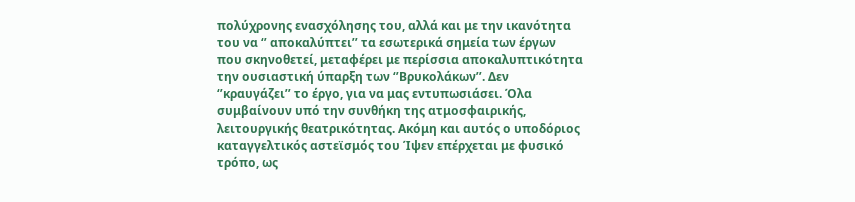πολύχρονης ενασχόλησης του, αλλά και με την ικανότητα του να ‘’ αποκαλύπτει’’ τα εσωτερικά σημεία των έργων που σκηνοθετεί, μεταφέρει με περίσσια αποκαλυπτικότητα την ουσιαστική ύπαρξη των ‘’Βρυκολάκων’’. Δεν ‘’κραυγάζει’’ το έργο, για να μας εντυπωσιάσει. Όλα συμβαίνουν υπό την συνθήκη της ατμοσφαιρικής, λειτουργικής θεατρικότητας. Ακόμη και αυτός ο υποδόριος καταγγελτικός αστεϊσμός του Ίψεν επέρχεται με φυσικό τρόπο, ως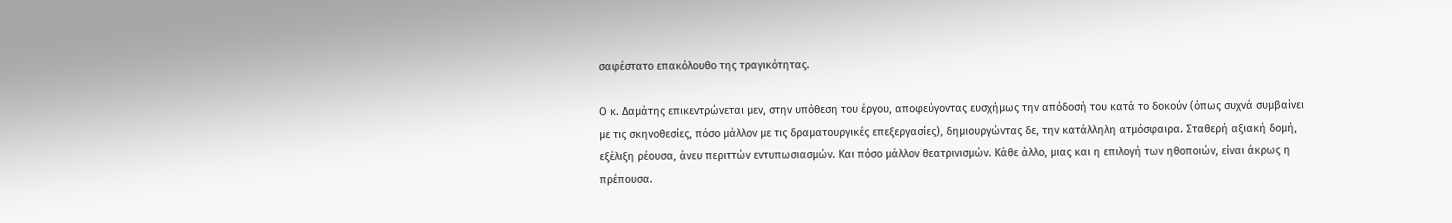σαφέστατο επακόλουθο της τραγικότητας.

Ο κ. Δαμάτης επικεντρώνεται μεν, στην υπόθεση του έργου, αποφεύγοντας ευσχήμως την απόδοσή του κατά το δοκούν (όπως συχνά συμβαίνει με τις σκηνοθεσίες, πόσο μάλλον με τις δραματουργικές επεξεργασίες), δημιουργώντας δε, την κατάλληλη ατμόσφαιρα. Σταθερή αξιακή δομή, εξέλιξη ρέουσα, άνευ περιττών εντυπωσιασμών. Και πόσο μάλλον θεατρινισμών. Κάθε άλλο, μιας και η επιλογή των ηθοποιών, είναι άκρως η πρέπουσα.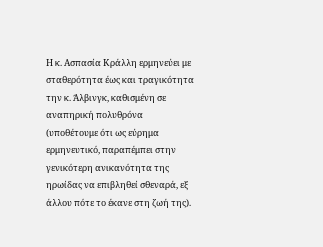Η κ. Ασπασία Κράλλη ερμηνεύει με σταθερότητα έως και τραγικότητα την κ. Άλβινγκ, καθισμένη σε αναπηρική πολυθρόνα (υποθέτουμε ότι ως εύρημα ερμηνευτικό, παραπέμπει στην γενικότερη ανικανότητα της ηρωίδας να επιβληθεί σθεναρά, εξ άλλου πότε το έκανε στη ζωή της).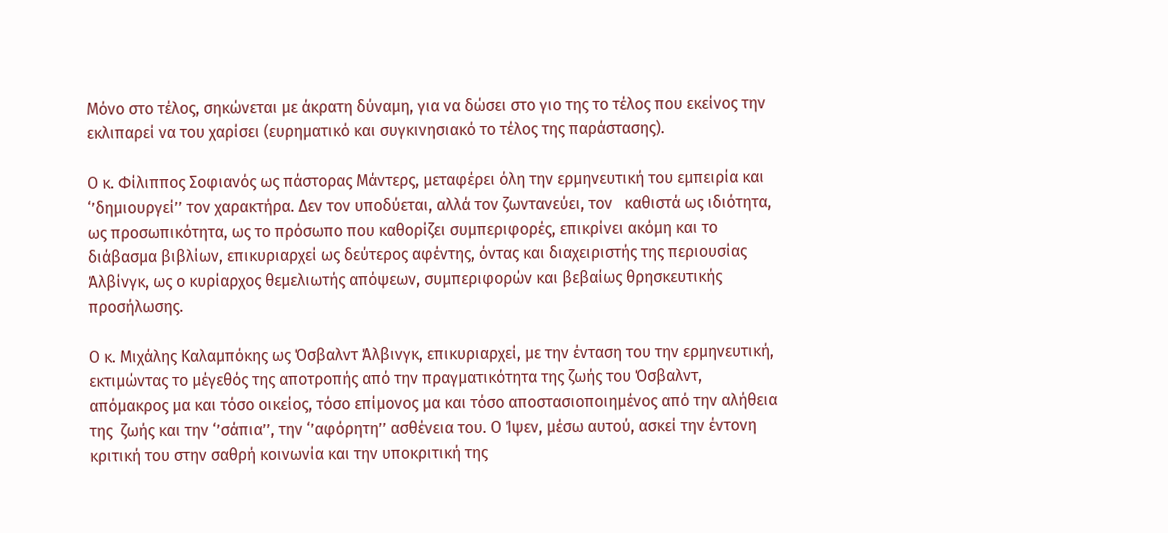Μόνο στο τέλος, σηκώνεται με άκρατη δύναμη, για να δώσει στο γιο της το τέλος που εκείνος την εκλιπαρεί να του χαρίσει (ευρηματικό και συγκινησιακό το τέλος της παράστασης).

Ο κ. Φίλιππος Σοφιανός ως πάστορας Μάντερς, μεταφέρει όλη την ερμηνευτική του εμπειρία και ‘’δημιουργεί’’ τον χαρακτήρα. Δεν τον υποδύεται, αλλά τον ζωντανεύει, τον   καθιστά ως ιδιότητα, ως προσωπικότητα, ως το πρόσωπο που καθορίζει συμπεριφορές, επικρίνει ακόμη και το διάβασμα βιβλίων, επικυριαρχεί ως δεύτερος αφέντης, όντας και διαχειριστής της περιουσίας Άλβίνγκ, ως ο κυρίαρχος θεμελιωτής απόψεων, συμπεριφορών και βεβαίως θρησκευτικής προσήλωσης.

Ο κ. Μιχάλης Καλαμπόκης ως Όσβαλντ Άλβινγκ, επικυριαρχεί, με την ένταση του την ερμηνευτική, εκτιμώντας το μέγεθός της αποτροπής από την πραγματικότητα της ζωής του Όσβαλντ, απόμακρος μα και τόσο οικείος, τόσο επίμονος μα και τόσο αποστασιοποιημένος από την αλήθεια της  ζωής και την ‘’σάπια’’, την ‘’αφόρητη’’ ασθένεια του. Ο Ίψεν, μέσω αυτού, ασκεί την έντονη κριτική του στην σαθρή κοινωνία και την υποκριτική της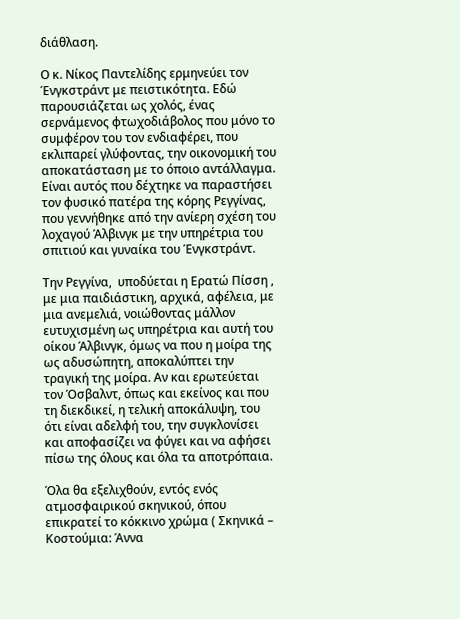διάθλαση.

Ο κ. Νίκος Παντελίδης ερμηνεύει τον  Ένγκστράντ με πειστικότητα. Εδώ παρουσιάζεται ως χολός, ένας σερνάμενος φτωχοδιάβολος που μόνο το συμφέρον του τον ενδιαφέρει, που εκλιπαρεί γλύφοντας, την οικονομική του αποκατάσταση με το όποιο αντάλλαγμα. Είναι αυτός που δέχτηκε να παραστήσει τον φυσικό πατέρα της κόρης Ρεγγίνας, που γεννήθηκε από την ανίερη σχέση του λοχαγού Άλβινγκ με την υπηρέτρια του σπιτιού και γυναίκα του Ένγκστράντ.

Την Ρεγγίνα,  υποδύεται η Ερατώ Πίσση , με μια παιδιάστικη, αρχικά, αφέλεια, με μια ανεμελιά, νοιώθοντας μάλλον ευτυχισμένη ως υπηρέτρια και αυτή του οίκου Άλβινγκ, όμως να που η μοίρα της ως αδυσώπητη, αποκαλύπτει την τραγική της μοίρα. Αν και ερωτεύεται τον Όσβαλντ, όπως και εκείνος και που τη διεκδικεί, η τελική αποκάλυψη, του ότι είναι αδελφή του, την συγκλονίσει και αποφασίζει να φύγει και να αφήσει πίσω της όλους και όλα τα αποτρόπαια.

Όλα θα εξελιχθούν, εντός ενός ατμοσφαιρικού σκηνικού, όπου επικρατεί το κόκκινο χρώμα ( Σκηνικά – Κοστούμια: Άννα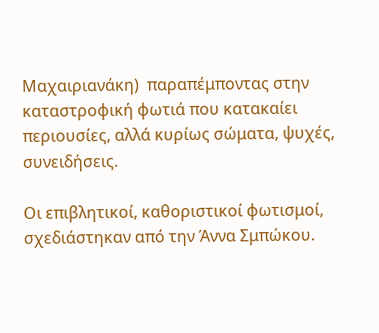Μαχαιριανάκη)  παραπέμποντας στην καταστροφική φωτιά που κατακαίει περιουσίες, αλλά κυρίως σώματα, ψυχές, συνειδήσεις.

Οι επιβλητικοί, καθοριστικοί φωτισμοί, σχεδιάστηκαν από την Άννα Σμπώκου.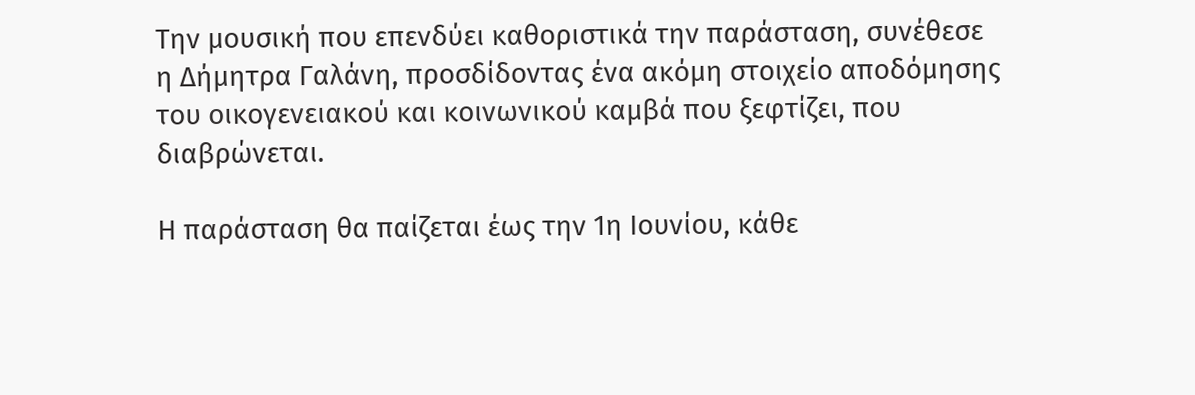Την μουσική που επενδύει καθοριστικά την παράσταση, συνέθεσε η Δήμητρα Γαλάνη, προσδίδοντας ένα ακόμη στοιχείο αποδόμησης του οικογενειακού και κοινωνικού καμβά που ξεφτίζει, που διαβρώνεται.

Η παράσταση θα παίζεται έως την 1η Ιουνίου, κάθε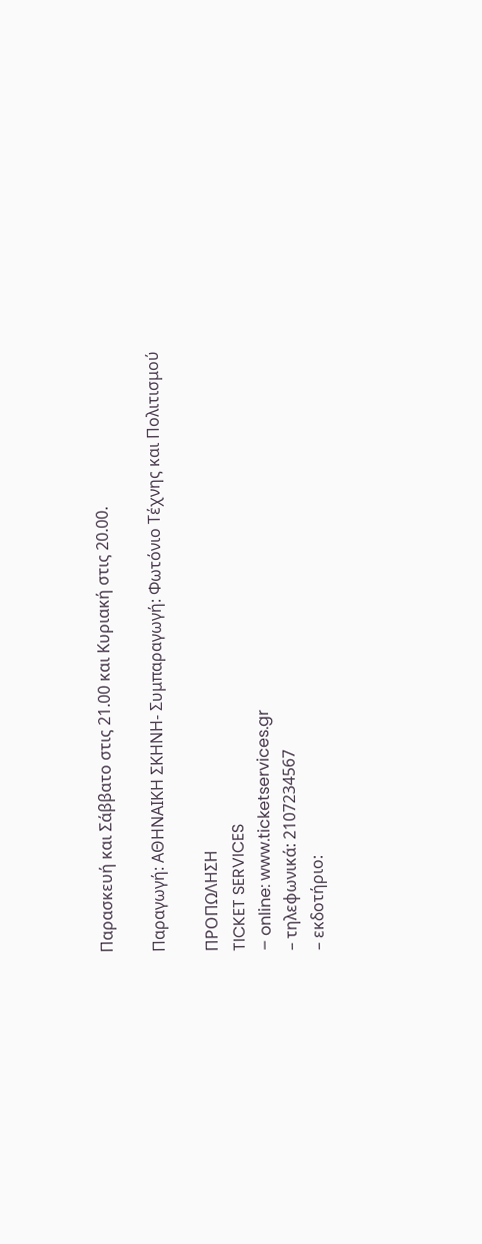Παρασκευή και Σάββατο στις 21.00 και Κυριακή στις 20.00.

Παραγωγή: ΑΘΗΝΑΙΚΗ ΣΚΗΝΗ- Συμπαραγωγή: Φωτόνιο Τέχνης και Πολιτισμού

ΠΡΟΠΩΛΗΣΗ
TICKET SERVICES
– online: www.ticketservices.gr
– τηλεφωνικά: 2107234567
– εκδοτήριο: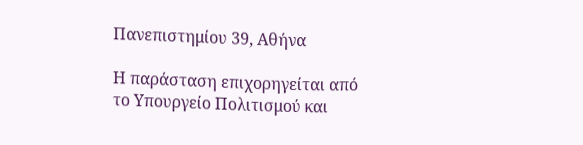Πανεπιστημίου 39, Αθήνα

Η παράσταση επιχορηγείται από το Υπουργείο Πολιτισμού και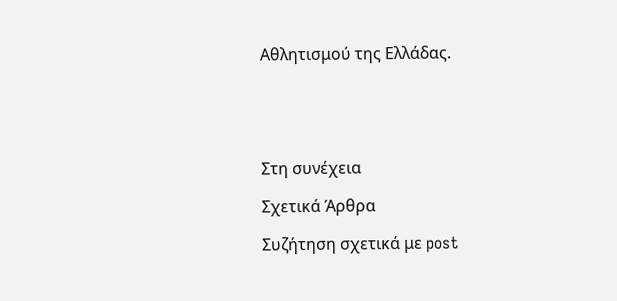Αθλητισμού της Ελλάδας.





Στη συνέχεια

Σχετικά Άρθρα

Συζήτηση σχετικά με post